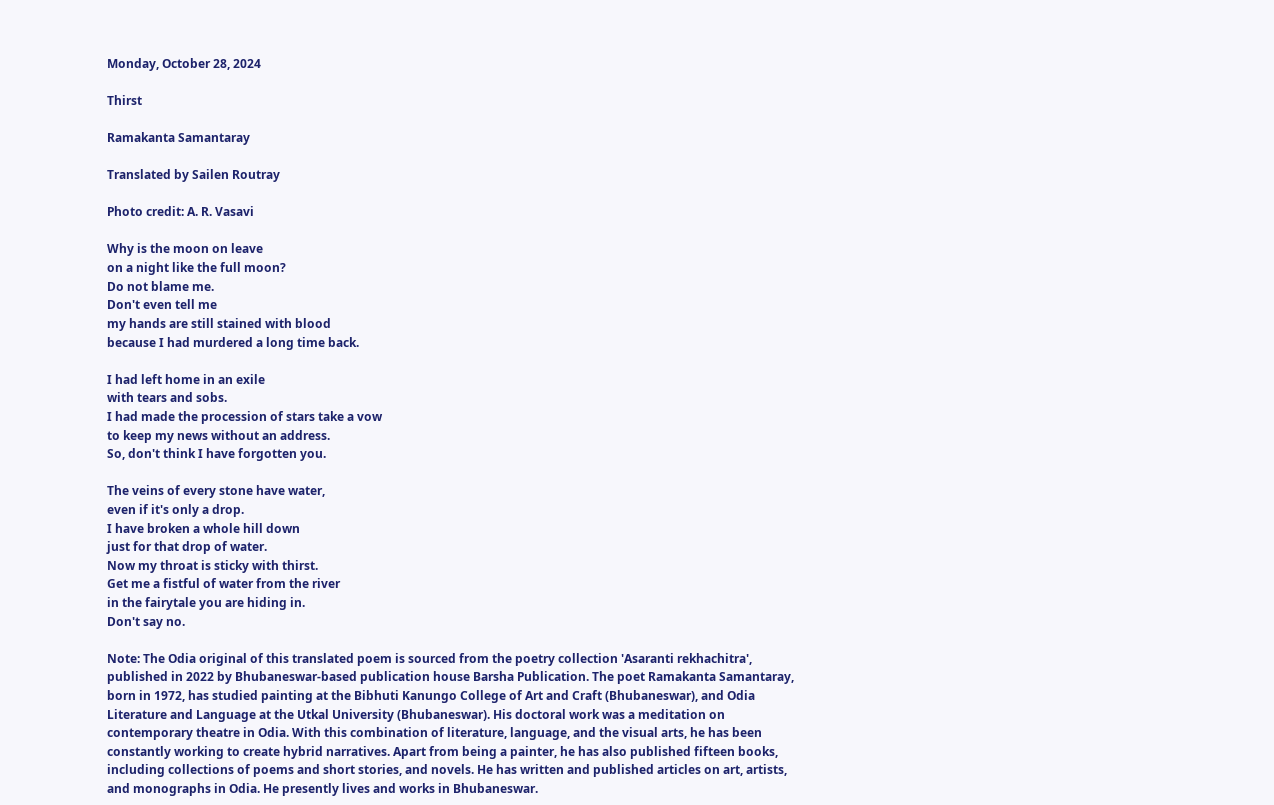Monday, October 28, 2024

Thirst

Ramakanta Samantaray

Translated by Sailen Routray

Photo credit: A. R. Vasavi

Why is the moon on leave
on a night like the full moon?
Do not blame me.
Don't even tell me
my hands are still stained with blood
because I had murdered a long time back.

I had left home in an exile
with tears and sobs.
I had made the procession of stars take a vow
to keep my news without an address.
So, don't think I have forgotten you.

The veins of every stone have water,
even if it's only a drop.
I have broken a whole hill down
just for that drop of water.
Now my throat is sticky with thirst.
Get me a fistful of water from the river
in the fairytale you are hiding in.
Don't say no.

Note: The Odia original of this translated poem is sourced from the poetry collection 'Asaranti rekhachitra', published in 2022 by Bhubaneswar-based publication house Barsha Publication. The poet Ramakanta Samantaray, born in 1972, has studied painting at the Bibhuti Kanungo College of Art and Craft (Bhubaneswar), and Odia Literature and Language at the Utkal University (Bhubaneswar). His doctoral work was a meditation on contemporary theatre in Odia. With this combination of literature, language, and the visual arts, he has been constantly working to create hybrid narratives. Apart from being a painter, he has also published fifteen books, including collections of poems and short stories, and novels. He has written and published articles on art, artists, and monographs in Odia. He presently lives and works in Bhubaneswar.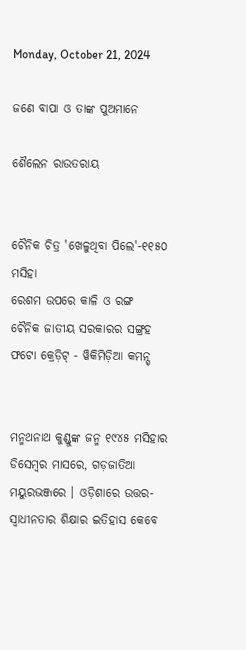Monday, October 21, 2024

ଜଣେ ବାପା ଓ ତାଙ୍କ ପୁଅମାନେ

ଶୈଲେନ ରାଉତରାୟ


ଚୈନିକ ଚିତ୍ର 'ଖେଳୁଥିବା ପିଲେ'-୧୧୫୦ ମସିହା
ରେଶମ ଉପରେ କାଳି ଓ ରଙ୍ଗ
ଚୈନିକ ଜାତୀୟ ସରକାରର ସଙ୍ଗ୍ରହ
ଫଟୋ କ୍ରେଡ଼ିଟ୍ - ୱିକିମିଡ଼ିଆ କମନ୍ସ୍


ମନ୍ମଥନାଥ କୁଣ୍ଡୁଙ୍କ ଜନ୍ମ ୧୯୪୫ ମସିହାର ଡିସେମ୍ବର ମାସରେ, ଗଡ଼ଜାତିଆ ମୟୁରଭଞ୍ଜରେ । ଓଡ଼ିଶାରେ ଉତ୍ତର-ସ୍ୱାଧୀନତାର ଶିକ୍ଷାର ଇତିହାସ କେବେ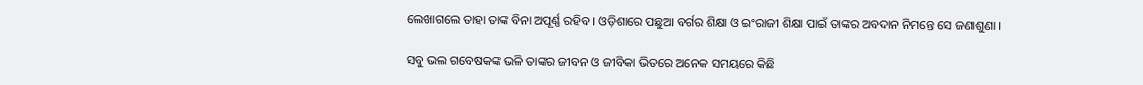ଲେଖାଗଲେ ତାହା ତାଙ୍କ ବିନା ଅପୂର୍ଣ୍ଣ ରହିବ । ଓଡ଼ିଶାରେ ପଛୁଆ ବର୍ଗର ଶିକ୍ଷା ଓ ଇଂରାଜୀ ଶିକ୍ଷା ପାଇଁ ତାଙ୍କର ଅବଦାନ ନିମନ୍ତେ ସେ ଜଣାଶୁଣା ।

ସବୁ ଭଲ ଗବେଷକଙ୍କ ଭଳି ତାଙ୍କର ଜୀବନ ଓ ଜୀବିକା ଭିତରେ ଅନେକ ସମୟରେ କିଛି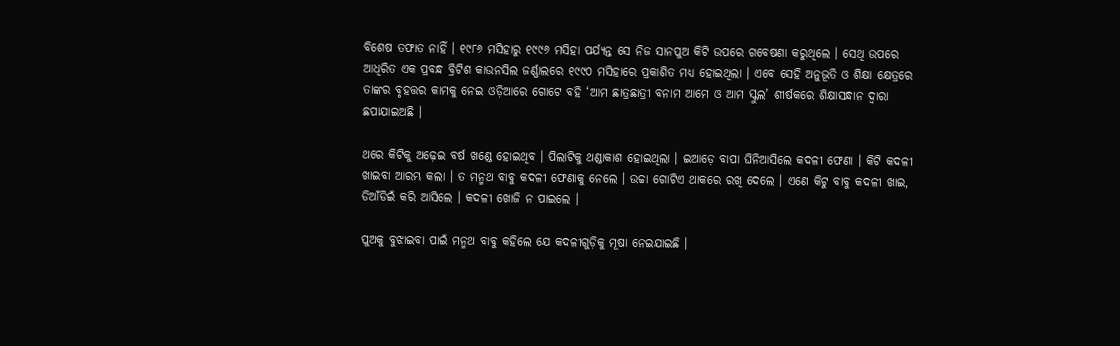ବିଶେଷ ତଫାତ ନାହିଁ । ୧୯୮୬ ମସିହାରୁ ୧୯୯୬ ମସିହା ପର୍ଯ୍ୟନ୍ତ ସେ ନିଜ ସାନପୁଅ କିଟି ଉପରେ ଗବେଷଣା କରୁଥିଲେ । ସେଥି ଉପରେ ଆଧିରିତ ଏକ ପ୍ରବନ୍ଧ ବ୍ରିଟିଶ କାଉନସିଲ ଜର୍ଣ୍ଣାଲରେ ୧୯୯୦ ମସିହାରେ ପ୍ରକାଶିତ ମଧ୍ୟ ହୋଇଥିଲା । ଏବେ ସେହି ଅନୁଭୂତି ଓ ଶିକ୍ଷା କ୍ଷେତ୍ରରେ ତାଙ୍କର ବୃହତ୍ତର କାମକୁ ନେଇ ଓଡ଼ିଆରେ ଗୋଟେ ବହି ‘ଆମ ଛାତ୍ରଛାତ୍ରୀ ବନାମ ଆମେ ଓ ଆମ ସ୍କୁଲ’ ଶୀର୍ଷକରେ ଶିକ୍ଷାସନ୍ଧାନ ଦ୍ୱାରା ଛପାଯାଇଅଛି ।

ଥରେ କିଟିକୁ ଅଢ଼େଇ ବର୍ଷ ଖଣ୍ଡେ ହୋଇଥିବ । ପିଲାଟିକୁ ଥଣ୍ଡାକାଶ ହୋଇଥିଲା । ଇଆଡ଼େ ବାପା ଘିନିଆସିଲେ କଦଳୀ ଫେଣା । କିଟି କଦଳୀ ଖାଇବା ଆରମ୍ଭ କଲା । ତ ମନ୍ମଥ ବାବୁ କଦଳୀ ଫେଣାକୁ ନେଲେ । ଉଚ୍ଚା ଗୋଟିଏ ଥାକରେ ରଖି ଦେଲେ । ଏଣେ କିଟୁ ବାବୁ କଦଳୀ ଖାଇ, ଡିଆଁଡିଇଁ କରି ଆସିଲେ । କଦଳୀ ଖୋଜି ନ ପାଇଲେ ।

ପୁଅକୁ ବୁଝାଇବା ପାଇଁ ମନ୍ମଥ ବାବୁ କହିଲେ ଯେ କଦଳୀଗୁଡ଼ିକୁ ମୂଷା ନେଇଯାଇଛି ।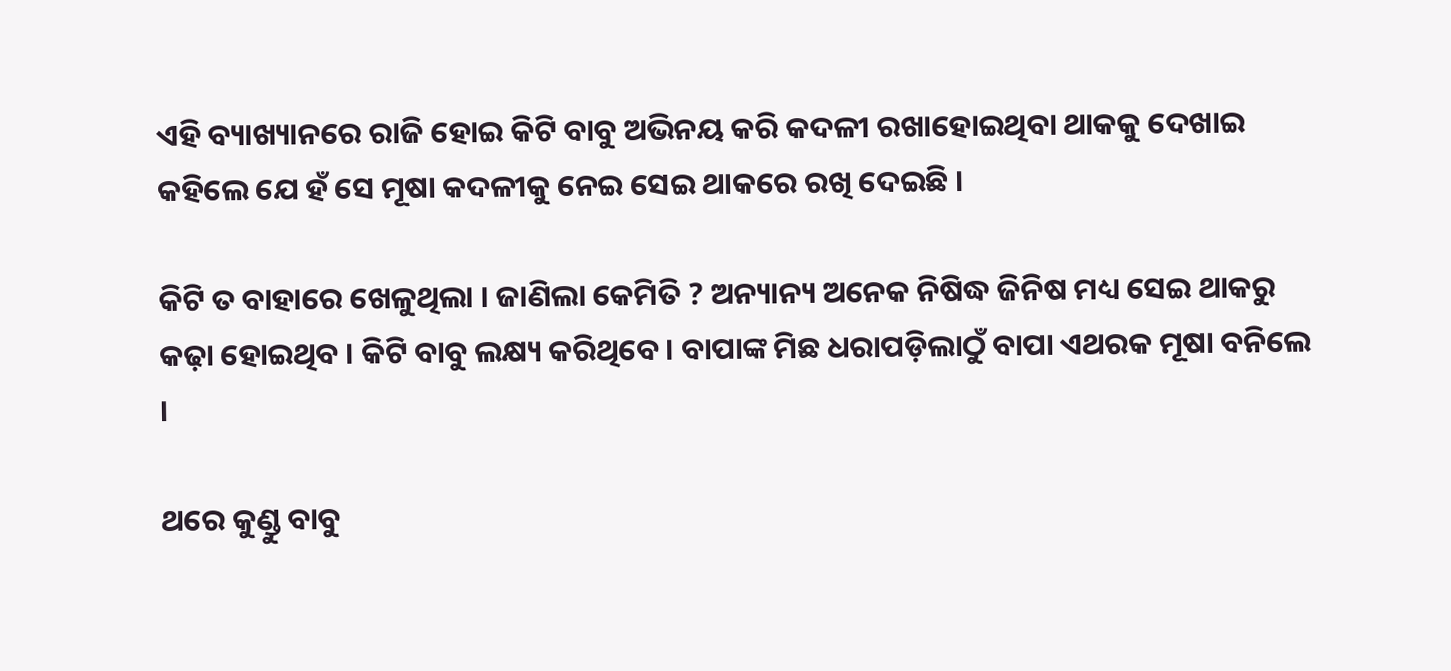ଏହି ବ୍ୟାଖ୍ୟାନରେ ରାଜି ହୋଇ କିଟି ବାବୁ ଅଭିନୟ କରି କଦଳୀ ରଖାହୋଇଥିବା ଥାକକୁ ଦେଖାଇ କହିଲେ ଯେ ହଁ ସେ ମୂଷା କଦଳୀକୁ ନେଇ ସେଇ ଥାକରେ ରଖି ଦେଇଛି ।

କିଟି ତ ବାହାରେ ଖେଳୁଥିଲା । ଜାଣିଲା କେମିତି ? ଅନ୍ୟାନ୍ୟ ଅନେକ ନିଷିଦ୍ଧ ଜିନିଷ ମଧ୍ୟ ସେଇ ଥାକରୁ କଢ଼ା ହୋଇଥିବ । କିଟି ବାବୁ ଲକ୍ଷ୍ୟ କରିଥିବେ । ବାପାଙ୍କ ମିଛ ଧରାପଡ଼ିଲାଠୁଁ ବାପା ଏଥରକ ମୂଷା ବନିଲେ ।

ଥରେ କୁଣ୍ଡୁ ବାବୁ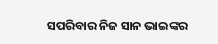ସପରିବାର ନିଜ ସାନ ଭାଇଙ୍କର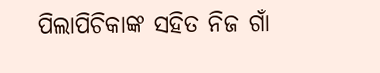ପିଲାପିଚିକାଙ୍କ ସହିତ ନିଜ ଗାଁ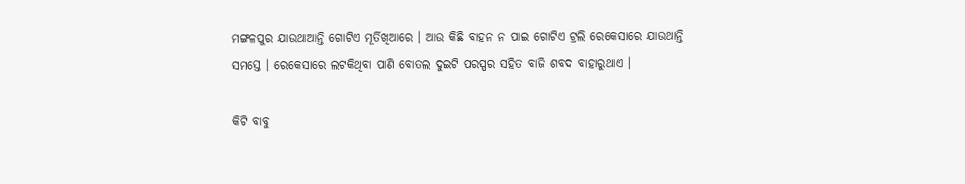ମଙ୍ଗଳପୁର ଯାଉଥାଆନ୍ତି ଗୋଟିଏ ମୂର୍ତିଖିଆରେ । ଆଉ କିଛି ବାହନ ନ ପାଇ ଗୋଟିଏ ଟ୍ରଲି ରେକେସାରେ ଯାଉଥାନ୍ତି ସମସ୍ତେ । ରେକେସାରେ ଲଟକିଥିବା ପାଣି ବୋତଲ ଦୁଇଟି ପରସ୍ପର ସହିତ ବାଜି ଶବଦ ବାହାରୁଥାଏ ।

କିଟି ବାବୁ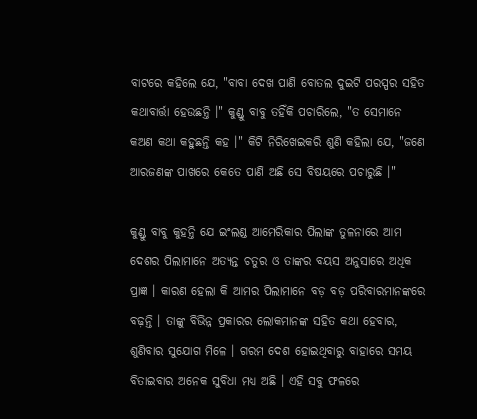ବାଟରେ କହିଲେ ଯେ, "ବାବା ଦେଖ ପାଣି ବୋତଲ ଦୁଇଟି ପରସ୍ପର ସହିତ କଥାବାର୍ତ୍ତା ହେଉଛନ୍ତି ‌।" କୁଣ୍ଡୁ ବାବୁ ତହିଁକି ପଚାରିଲେ, "ତ ସେମାନେ କଅଣ କଥା କହୁଛନ୍ତି କହ ।" କିଟି ନିରିଖେଇକରି ଶୁଣି କହିଲା ଯେ, "ଜଣେ ଆରଜଣଙ୍କ ପାଖରେ କେତେ ପାଣି ଅଛି ସେ ବିଷୟରେ ପଚାରୁଛି ।"

କୁଣ୍ଡୁ ବାବୁ କୁହନ୍ତି ଯେ ଇଂଲଣ୍ଡ ଆମେରିକାର ପିଲାଙ୍କ ତୁଳନାରେ ଆମ ଦେଶର ପିଲାମାନେ ଅତ୍ୟନ୍ତ ଚତୁର ଓ ତାଙ୍କର ବୟସ ଅନୁସାରେ ଅଧିକ ପ୍ରାଜ୍ଞ । କାରଣ ହେଲା କି ଆମର ପିଲାମାନେ ବଡ଼ ବଡ଼ ପରିବାରମାନଙ୍କରେ ବଢ଼ନ୍ତି । ତାଙ୍କୁ ବିଭିନ୍ନ ପ୍ରକାରର ଲୋକମାନଙ୍କ ସହିତ କଥା ହେବାର, ଶୁଣିବାର ସୁଯୋଗ ମିଳେ । ଗରମ ଦେଶ ହୋଇଥିବାରୁ ବାହାରେ ସମୟ ବିତାଇବାର ଅନେକ ସୁବିଧା ମଧ୍ୟ ଅଛି । ଏହି ସବୁ ଫଳରେ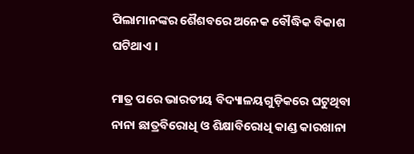ପିଲାମାନଙ୍କର ଶୈଶବରେ ଅନେକ ବୌଦ୍ଧିକ ବିକାଶ ଘଟିଥାଏ ।

ମାତ୍ର ପରେ ଭାରତୀୟ ବିଦ୍ୟାଳୟଗୁଡ଼ିକରେ ଘଟୁଥିବା ନାନା ଛାତ୍ରବିରୋଧି ଓ ଶିକ୍ଷାବିରୋଧି କାଣ୍ଡ କାରଖାନା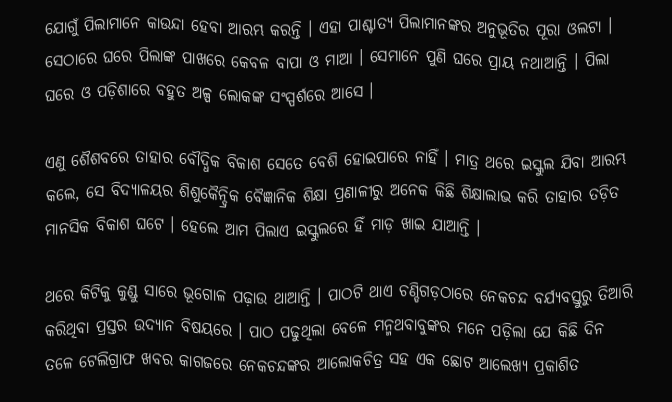ଯୋଗୁଁ ପିଲାମାନେ କାଉନ୍ଦା ହେବା ଆରମ୍ଭ କରନ୍ତି । ଏହା ପାଶ୍ଚାତ୍ୟ ପିଲାମାନଙ୍କର ଅନୁଭୂତିର ପୂରା ଓଲଟା । ସେଠାରେ ଘରେ ପିଲାଙ୍କ ପାଖରେ କେବଳ ବାପା ଓ ମାଆ । ସେମାନେ ପୁଣି ଘରେ ପ୍ରାୟ ନଥାଆନ୍ତି । ପିଲା ଘରେ ଓ ପଡ଼ିଶାରେ ବହୁତ ଅଳ୍ପ ଲୋକଙ୍କ ସଂସ୍ପର୍ଶରେ ଆସେ ।

ଏଣୁ ଶୈଶବରେ ତାହାର ବୌଦ୍ଧିକ ବିକାଶ ସେତେ ବେଶି ହୋଇପାରେ ନାହିଁ । ମାତ୍ର ଥରେ ଇସ୍କୁଲ ଯିବା ଆରମ୍ଭ କଲେ, ସେ ବିଦ୍ୟାଳୟର ଶିଶୁକୈନ୍ଦ୍ରିକ ବୈଜ୍ଞାନିକ ଶିକ୍ଷା ପ୍ରଣାଳୀରୁ ଅନେକ କିଛି ଶିକ୍ଷାଲାଭ କରି ତାହାର ତଡ଼ିତ ମାନସିକ ବିକାଶ ଘଟେ । ହେଲେ ଆମ ପିଲାଏ ଇସ୍କୁଲରେ ହିଁ ମାଡ଼ ଖାଇ ଯାଆନ୍ତି ।

ଥରେ କିଟିକୁ କୁଣ୍ଡୁ ସାରେ ଭୂଗୋଳ ପଢ଼ାଉ ଥାଆନ୍ତି । ପାଠଟି ଥାଏ ଚଣ୍ଡିଗଡ଼ଠାରେ ନେକଚନ୍ଦ ବର୍ଯ୍ୟବସ୍ତୁରୁ ତିଆରି କରିଥିବା ପ୍ରସ୍ତର ଉଦ୍ୟାନ ବିଷୟରେ । ପାଠ ପଢୁଥିଲା ବେଳେ ମନ୍ମଥବାବୁଙ୍କର ମନେ ପଡ଼ିଲା ଯେ କିଛି ଦିନ ତଳେ ଟେଲିଗ୍ରାଫ ଖବର କାଗଜରେ ନେକଚନ୍ଦଙ୍କର ଆଲୋକଚିତ୍ର ସହ ଏକ ଛୋଟ ଆଲେଖ୍ୟ ପ୍ରକାଶିତ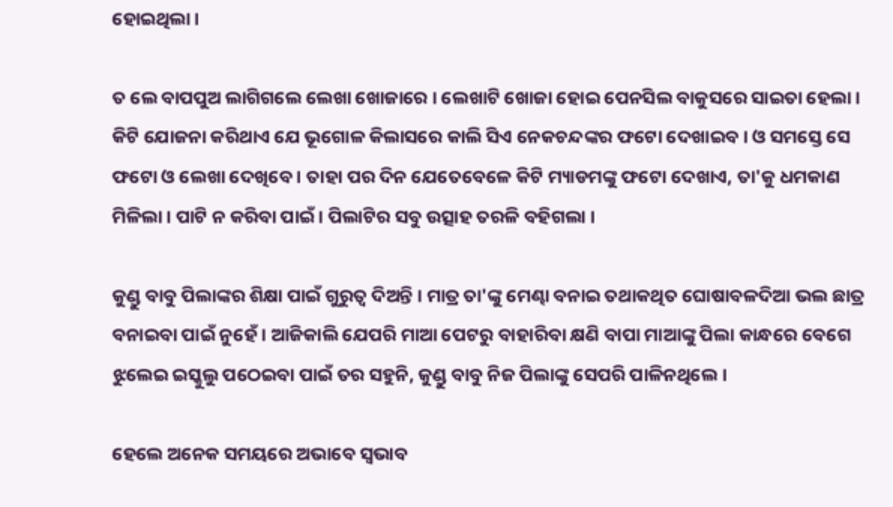ହୋଇଥିଲା ।

ତ ଲେ ବାପପୁଅ ଲାଗିଗଲେ ଲେଖା ଖୋଜାରେ । ଲେଖାଟି ଖୋଜା ହୋଇ ପେନସିଲ ବାକୁସରେ ସାଇତା ହେଲା । କିଟି ଯୋଜନା କରିଥାଏ ଯେ ଭୂଗୋଳ କିଲାସରେ କାଲି ସିଏ ନେକଚନ୍ଦଙ୍କର ଫଟୋ ଦେଖାଇବ । ଓ ସମସ୍ତେ ସେ ଫଟୋ ଓ ଲେଖା ଦେଖିବେ । ତାହା ପର ଦିନ ଯେତେବେଳେ କିଟି ମ୍ୟାଡମଙ୍କୁ ଫଟୋ ଦେଖାଏ, ତା'କୁ ଧମକାଣ ମିଳିଲା । ପାଟି ନ କରିବା ପାଇଁ । ପିଲାଟିର ସବୁ ଉତ୍ସାହ ତରଳି ବହିଗଲା ।

କୁଣ୍ଡୁ ବାବୁ ପିଲାଙ୍କର ଶିକ୍ଷା ପାଇଁ ଗୁରୁତ୍ୱ ଦିଅନ୍ତି । ମାତ୍ର ତା'ଙ୍କୁ ମେଣ୍ଢା ବନାଇ ତଥାକଥିତ ଘୋଷାବଳଦିଆ ଭଲ ଛାତ୍ର ବନାଇବା ପାଇଁ ନୁହେଁ । ଆଜିକାଲି ଯେପରି ମାଆ ପେଟରୁ ବାହାରିବା କ୍ଷଣି ବାପା ମାଆଙ୍କୁ ପିଲା କାନ୍ଧରେ ବେଗେ ଝୁଲେଇ ଇସ୍କୁଲୁ ପଠେଇବା ପାଇଁ ତର ସହୁନି, କୁଣ୍ଡୁ ବାବୁ ନିଜ ପିଲାଙ୍କୁ ସେପରି ପାଳିନଥିଲେ ।

ହେଲେ ଅନେକ ସମୟରେ ଅଭାବେ ସ୍ୱଭାବ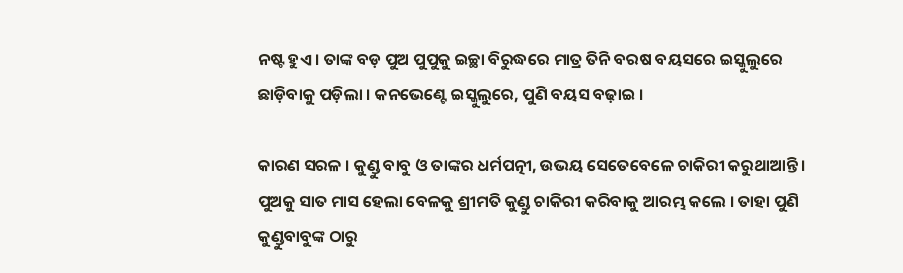ନଷ୍ଟ ହୁଏ । ତାଙ୍କ ବଡ଼ ପୁଅ ପୁପୁକୁ ଇଚ୍ଛା ବିରୁଦ୍ଧରେ ମାତ୍ର ତିନି ବରଷ ବୟସରେ ଇସ୍କୁଲୁରେ ଛାଡ଼ିବାକୁ ପଡ଼ିଲା । କନଭେଣ୍ଟେ ଇସ୍କୁଲୁରେ, ପୁଣି ବୟସ ବଢ଼ାଇ ।

କାରଣ ସରଳ । କୁଣ୍ଡୁ ବାବୁ ଓ ତାଙ୍କର ଧର୍ମପତ୍ନୀ, ଉଭୟ ସେତେବେଳେ ଚାକିରୀ କରୁଥାଆନ୍ତି । ପୁଅକୁ ସାତ ମାସ ହେଲା ବେଳକୁ ଶ୍ରୀମତି କୁଣ୍ଡୁ ଚାକିରୀ କରିବାକୁ ଆରମ୍ଭ କଲେ । ତାହା ପୁଣି କୁଣ୍ଡୁବାବୁଙ୍କ ଠାରୁ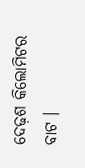ଦେଢ଼ଶ କିଲୋମିଟର ବାଟ ।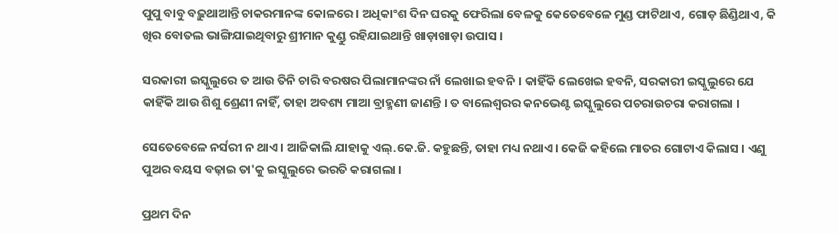ପୁପୁ ବାବୁ ବଢ଼ୁଥାଆନ୍ତି ଚାକରମାନଙ୍କ କୋଳରେ । ଅଧିକାଂଶ ଦିନ ଘରକୁ ଫେରିଲା ବେଳକୁ କେତେବେଳେ ମୁଣ୍ଡ ଫାଟିଥାଏ, ଗୋଡ଼ ଛିଣ୍ଡିଥାଏ, କି ଖିର ବୋତଲ ଭାଙ୍ଗିଯାଇଥିବାରୁ ଶ୍ରୀମାନ କୁଣ୍ଡୁ ରହିଯାଇଥାନ୍ତି ଖାଡ଼ାଖାଡ଼ା ଉପାସ ।

ସରକାରୀ ଇସ୍କୁଲୁରେ ତ ଆଉ ତିନି ଚାରି ବରଷର ପିଲାମାନଙ୍କର ନାଁ ଲେଖାଇ ହବନି । କାହିଁକି ଲେଖେଇ ହବନି, ସରକାରୀ ଇସ୍କୁଲୁରେ ଯେ କାହିଁକି ଆଉ ଶିଶୁ ଶ୍ରେଣୀ ନାହିଁ, ତାହା ଅବଶ୍ୟ ମାଆ ବ୍ରାହ୍ମଣୀ ଜାଣନ୍ତି । ତ ବାଲେଶ୍ୱରର କନଭେଣ୍ଟ ଇସ୍କୁଲୁରେ ପଚରାଉଚରା କରାଗଲା ।

ସେତେବେଳେ ନର୍ସରୀ ନ ଥାଏ । ଆଜିକାଲି ଯାହାକୁ ଏଲ୍.କେ.ଜି. କହୁଛନ୍ତି, ତାହା ମଧ୍ୟ ନଥାଏ । କେଜି କହିଲେ ମାତର ଗୋଟାଏ କିଲାସ । ଏଣୁ ପୁଅର ବୟସ ବଢ଼ାଇ ତା'କୁ ଇସ୍କୁଲୁରେ ଭରତି କରାଗଲା ।

ପ୍ରଥମ ଦିନ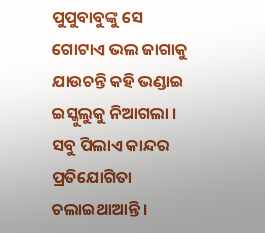ପୁପୁବାବୁଙ୍କୁ ସେ ଗୋଟାଏ ଭଲ ଜାଗାକୁ ଯାଉଚନ୍ତି କହି ଭଣ୍ଡାଇ ଇସ୍କୁଲୁକୁ ନିଆଗଲା । ସବୁ ପିଲାଏ କାନ୍ଦର ପ୍ରତିଯୋଗିତା ଚଲାଇଥାଆନ୍ତି ।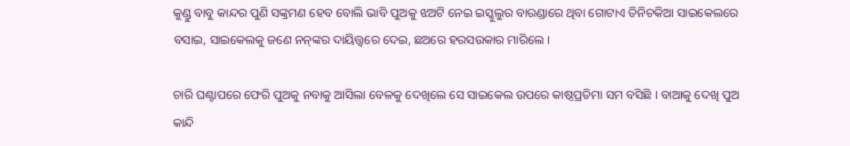କୁଣ୍ଡୁ ବାବୁ କାନ୍ଦର ପୁଣି ସଙ୍କ୍ରମଣ ହେବ ବୋଲି ଭାବି ପୁଅକୁ ଝଅଟି ନେଇ ଇସ୍କୁଲୁର ବାରଣ୍ଡାରେ ଥିବା ଗୋଟାଏ ତିନିଚକିଆ ସାଇକେଲରେ ବସାଇ, ସାଇକେଲକୁ ଜଣେ ନନ୍‌ଙ୍କର ଦାୟିତ୍ତ୍ୱରେ ଦେଇ, ଛଅରେ ହରସଉକାର ମାରିଲେ ।

ଚାରି ଘଣ୍ଟାପରେ ଫେରି ପୁଅକୁ ନବାକୁ ଆସିଲା ବେଳକୁ ଦେଖିଲେ ସେ ସାଇକେଲ ଉପରେ କାଷ୍ଠପ୍ରତିମା ସମ ବସିଛି । ବାଆକୁ ଦେଖି ପୁଅ କାନ୍ଦି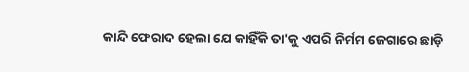କାନ୍ଦି ଫେରାଦ ହେଲା ଯେ କାହିଁକି ତା'କୁ ଏପରି ନିର୍ମମ ଜେଗାରେ ଛାଡ଼ି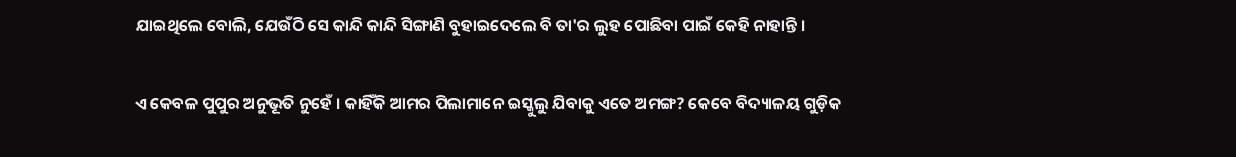ଯାଇଥିଲେ ବୋଲି, ଯେଉଁଠି ସେ କାନ୍ଦି କାନ୍ଦି ସିଙ୍ଗାଣି ବୁହାଇଦେଲେ ବି ତା'ର ଲୁହ ପୋଛିବା ପାଇଁ କେହି ନାହାନ୍ତି ।

ଏ କେବଳ ପୁପୁର ଅନୁଭୂତି ନୁହେଁ । କାହିଁକି ଆମର ପିଲାମାନେ ଇସ୍କୁଲୁ ଯିବାକୁ ଏତେ ଅମଙ୍ଗ? କେବେ ବିଦ୍ୟାଳୟ ଗୁଡ଼ିକ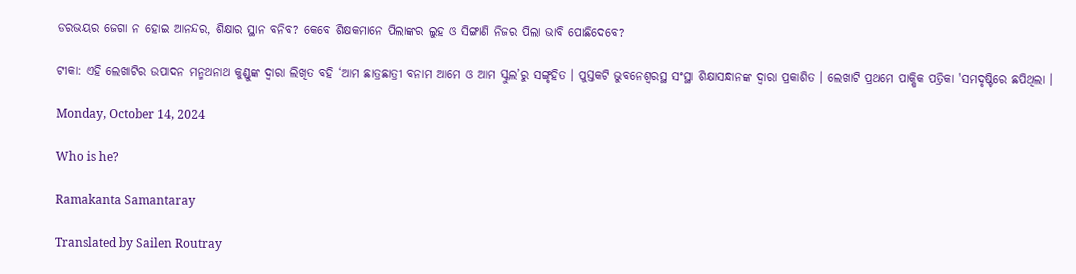ଡରଭୟର ଜେଗା ନ ହୋଇ ଆନନ୍ଦର, ଶିକ୍ଷାର ସ୍ଥାନ ବନିବ? କେବେ ଶିକ୍ଷକମାନେ ପିଲାଙ୍କର ଲୁହ ଓ ସିଙ୍ଗାଣି ନିଜର ପିଲା ଭାବି ପୋଛିଦେବେ?

ଟୀକା: ଏହି ଲେଖାଟିର ଉପାଦନ ମନ୍ମଥନାଥ କୁଣ୍ଡୁଙ୍କ ଦ୍ୱାରା ଲିଖିତ ବହି ‘ଆମ ଛାତ୍ରଛାତ୍ରୀ ବନାମ ଆମେ ଓ ଆମ ସ୍କୁଲ’ରୁ ସଙ୍ଗୃହିତ । ପୁସ୍ତକଟି ଭୁବନେଶ୍ୱରସ୍ଥ ସଂସ୍ଥା ଶିକ୍ଷାସନ୍ଧାନଙ୍କ ଦ୍ୱାରା ପ୍ରକାଶିତ । ଲେଖାଟି ପ୍ରଥମେ ପାକ୍ଷିକ ପତ୍ରିକା 'ସମଦୃଷ୍ଟିରେ ଛପିଥିଲା ।

Monday, October 14, 2024

Who is he?

Ramakanta Samantaray

Translated by Sailen Routray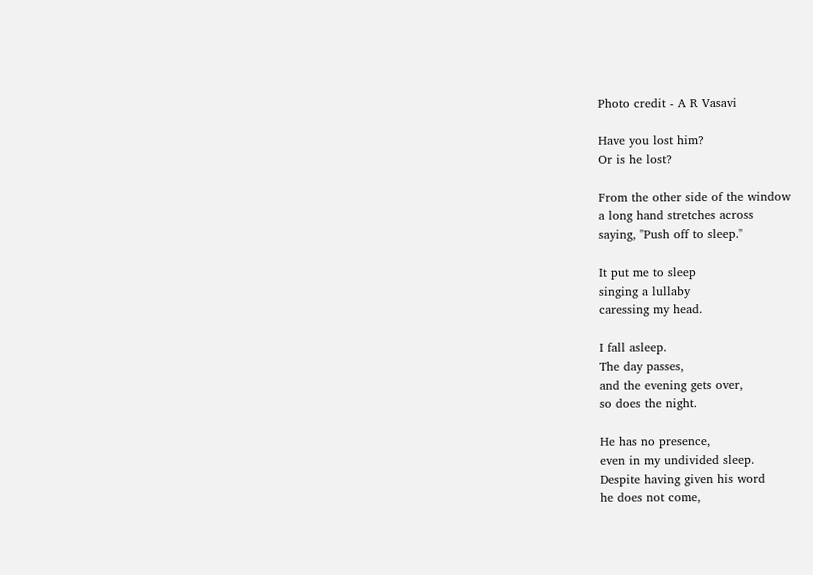Photo credit - A R Vasavi

Have you lost him?
Or is he lost?

From the other side of the window
a long hand stretches across
saying, "Push off to sleep."

It put me to sleep
singing a lullaby
caressing my head.

I fall asleep.
The day passes,
and the evening gets over,
so does the night.

He has no presence,
even in my undivided sleep.
Despite having given his word
he does not come,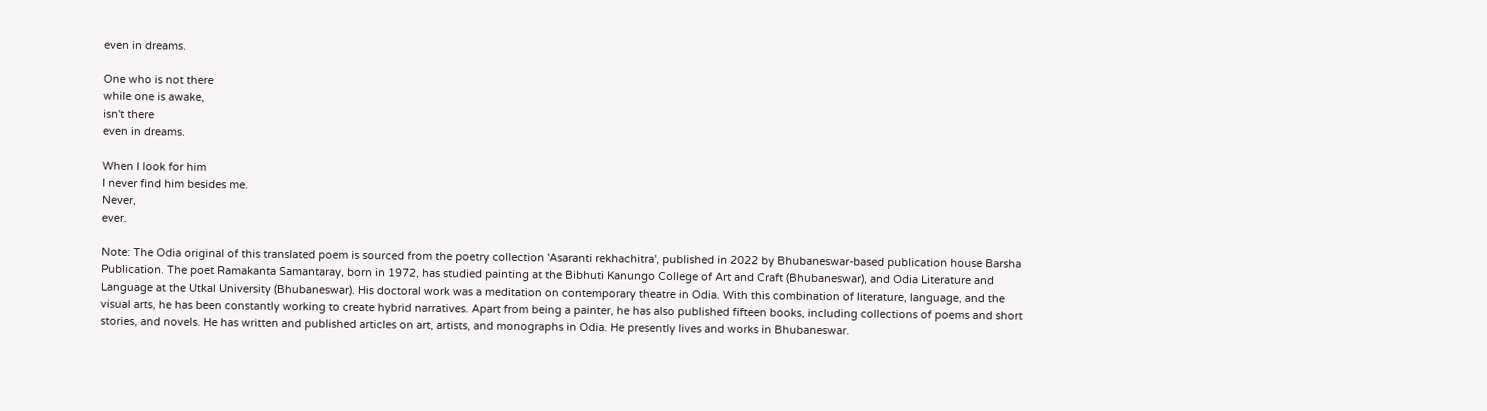even in dreams.

One who is not there
while one is awake,
isn't there
even in dreams.

When I look for him
I never find him besides me.
Never,
ever.

Note: The Odia original of this translated poem is sourced from the poetry collection 'Asaranti rekhachitra', published in 2022 by Bhubaneswar-based publication house Barsha Publication. The poet Ramakanta Samantaray, born in 1972, has studied painting at the Bibhuti Kanungo College of Art and Craft (Bhubaneswar), and Odia Literature and Language at the Utkal University (Bhubaneswar). His doctoral work was a meditation on contemporary theatre in Odia. With this combination of literature, language, and the visual arts, he has been constantly working to create hybrid narratives. Apart from being a painter, he has also published fifteen books, including collections of poems and short stories, and novels. He has written and published articles on art, artists, and monographs in Odia. He presently lives and works in Bhubaneswar.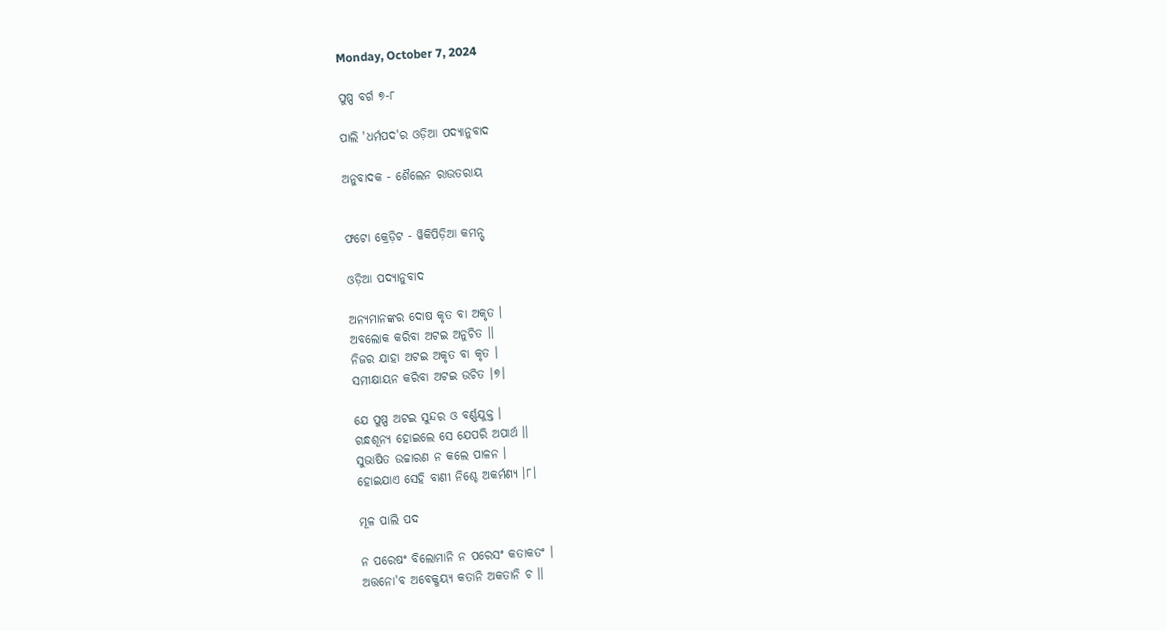Monday, October 7, 2024

ପୁଷ୍ପ ବର୍ଗ ୭-୮

ପାଲି 'ଧର୍ମପଦ'ର ଓଡ଼ିଆ ପଦ୍ୟାନୁବାଦ

ଅନୁବାଦକ - ଶୈଲେନ ରାଉତରାୟ


ଫଟୋ କ୍ରେଡ଼ିଟ - ୱିକିପିଡ଼ିଆ କମନ୍ସ୍

ଓଡ଼ିଆ ପଦ୍ୟାନୁବାଦ

ଅନ୍ୟମାନଙ୍କର ଦୋଷ କୃତ ବା ଅକୃତ ।
ଅବଲୋକ କରିବା ଅଟଇ ଅନୁଚିତ ।।
ନିଜର ଯାହା ଅଟଇ ଅକୃତ ବା କୃତ ।
ସମୀକ୍ଷାୟନ କରିବା ଅଟଇ ଉଚିତ ।୭।

ଯେ ପୁଷ୍ପ ଅଟଇ‌ ସୁନ୍ଦର ଓ ବର୍ଣ୍ଣଯୁକ୍ତ ।
ଗନ୍ଧଶୂନ୍ୟ ହୋଇଲେ ସେ ଯେପରି ଅପାର୍ଥ ।।
ସୁଭାଷିତ ଉଚ୍ଚାରଣ ନ କଲେ ପାଳନ ।
ହୋଇଯାଏ ସେହି ବାଣୀ ନିଶ୍ଚେ ଅକର୍ମଣ୍ୟ ।୮।

ମୂଳ ପାଲି ପଦ

ନ ପରେଷଂ ବିଲୋମାନି ନ ପରେସଂ କତାକତଂ ।
ଅତ୍ତନୋ'ବ ଅବେକ୍ଖୟ୍ୟ କତାନି ଅକତାନି ଚ ।।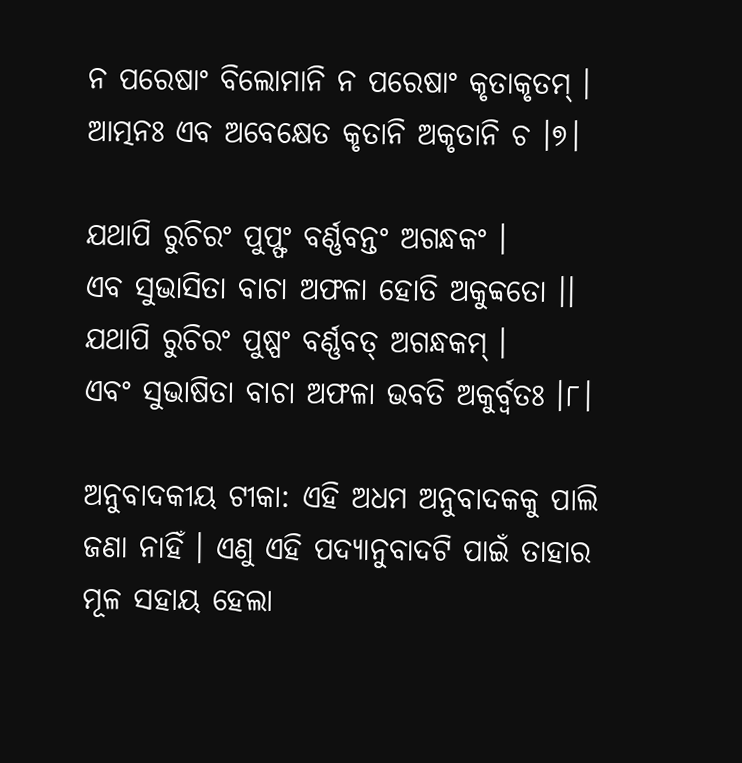ନ ପରେଷାଂ ବିଲୋମାନି ନ ପରେଷାଂ କୃତାକୃତମ୍ ।
ଆତ୍ମନଃ ଏବ ଅବେକ୍ଷେତ କୃତାନି ଅକୃତାନି ଚ ।୭।

ଯଥାପି ରୁଚିରଂ ପୁପ୍ଫଂ ବର୍ଣ୍ଣବନ୍ତଂ ଅଗନ୍ଧକଂ ।
ଏବ ସୁଭାସିତା ବାଚା ଅଫଳା ହୋତି ଅକୁବ୍ବତୋ ।।
ଯଥାପି ରୁଚିରଂ ପୁଷ୍ପଂ ବର୍ଣ୍ଣବତ୍ ଅଗନ୍ଧକମ୍ ।
ଏବଂ ସୁଭାଷିତା ବାଚା ଅଫଳା ଭବତି ଅକୁର୍ବ୍ୱତଃ ।୮।

ଅନୁବାଦକୀୟ ଟୀକା: ଏହି ଅଧମ ଅନୁବାଦକକୁ ପାଲି ଜଣା ନାହିଁ । ଏଣୁ ଏହି ପଦ୍ୟାନୁବାଦଟି ପାଇଁ ତାହାର ମୂଳ ସହାୟ ହେଲା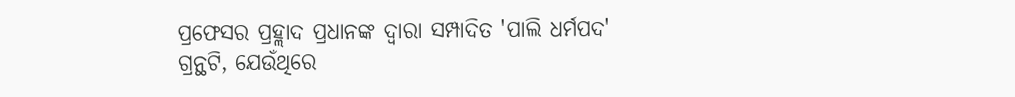ପ୍ରଫେସର ପ୍ରହ୍ଲାଦ ପ୍ରଧାନଙ୍କ ଦ୍ୱାରା ସମ୍ପାଦିତ 'ପାଲି ଧର୍ମପଦ' ଗ୍ରନ୍ଥଟି, ଯେଉଁଥିରେ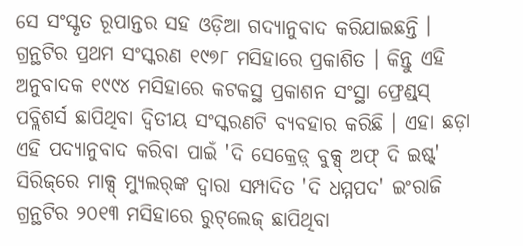ସେ ସଂସ୍କୃତ ରୂପାନ୍ତର ସହ ଓଡ଼ିଆ ଗଦ୍ୟାନୁବାଦ କରିଯାଇଛନ୍ତି । ଗ୍ରନ୍ଥଟିର ପ୍ରଥମ ସଂସ୍କରଣ ୧୯୭୮ ମସିହାରେ ପ୍ରକାଶିତ । କିନ୍ତୁ ଏହି ଅନୁବାଦକ ୧୯୯୪ ମସିହାରେ କଟକସ୍ଥ ପ୍ରକାଶନ ସଂସ୍ଥା ଫ୍ରେଣ୍ଡ୍‌ସ୍‌ ପବ୍ଲିଶର୍ସ ଛାପିଥିବା ଦ୍ୱିତୀୟ ସଂସ୍କରଣଟି ବ୍ୟବହାର କରିଛି । ଏହା ଛଡ଼ା ଏହି ପଦ୍ୟାନୁବାଦ କରିବା ପାଇଁ 'ଦି ସେକ୍ରେଡ଼୍ ବୁକ୍ସ୍ ଅଫ୍ ଦି ଇଷ୍ଟ୍' ସିରିଜ୍‌ରେ ମାକ୍ସ୍ ମ୍ୟୁଲର୍‌ଙ୍କ ଦ୍ୱାରା ସମ୍ପାଦିତ 'ଦି ଧମ୍ମପଦ' ଇଂରାଜି ଗ୍ରନ୍ଥଟିର ୨୦୧୩ ମସିହାରେ ରୁଟ୍‌ଲେଜ୍ ଛାପିଥିବା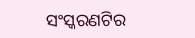ସଂସ୍କରଣଟିର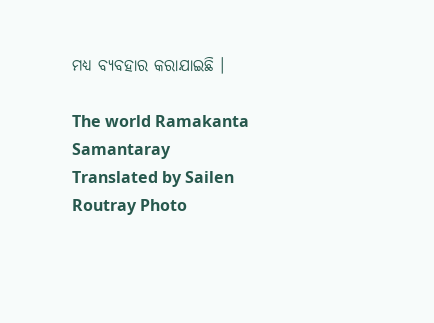ମଧ୍ୟ ବ୍ୟବହାର କରାଯାଇଛି ।

The world Ramakanta Samantaray Translated by Sailen Routray Photo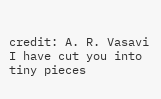credit: A. R. Vasavi I have cut you into tiny pieces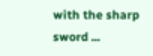with the sharp sword ...